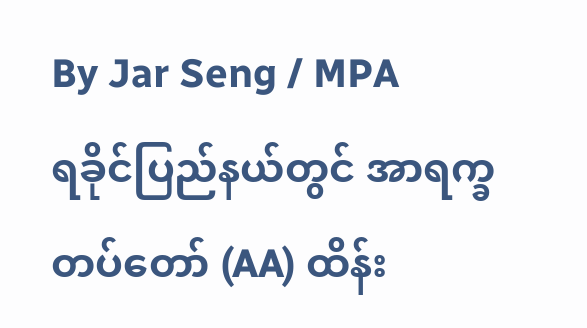By Jar Seng / MPA
ရခိုင်ပြည်နယ်တွင် အာရက္ခတပ်တော် (AA) ထိန်း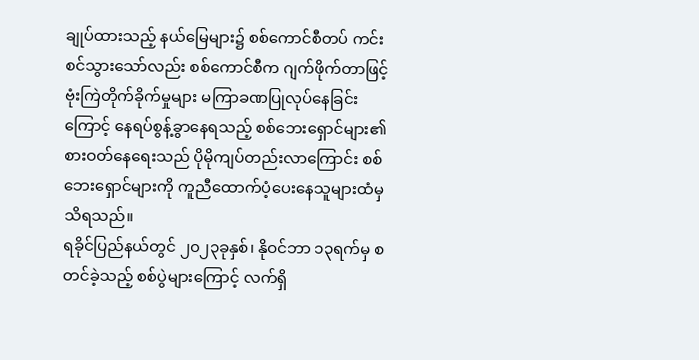ချုပ်ထားသည့် နယ်မြေများ၌ စစ်ကောင်စီတပ် ကင်းစင်သွားသော်လည်း စစ်ကောင်စီက ဂျက်ဖိုက်တာဖြင့် ဗုံးကြဲတိုက်ခိုက်မှုများ မကြာခဏပြုလုပ်နေခြင်းကြောင့် နေရပ်စွန့်ခွာနေရသည့် စစ်ဘေးရှောင်များ၏ စားဝတ်နေရေးသည် ပိုမိုကျပ်တည်းလာကြောင်း စစ်ဘေးရှောင်များကို ကူညီထောက်ပံ့ပေးနေသူများထံမှ သိရသည်။
ရခိုင်ပြည်နယ်တွင် ၂၀၂၃ခုနှစ်၊ နိုဝင်ဘာ ၁၃ရက်မှ စတင်ခဲ့သည့် စစ်ပွဲများကြောင့် လက်ရှိ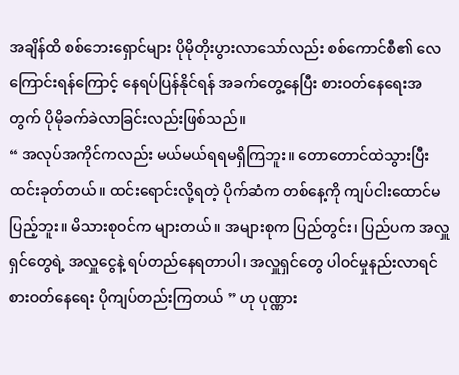အချိန်ထိ စစ်ဘေးရှောင်များ ပိုမိုတိုးပွားလာသော်လည်း စစ်ကောင်စီ၏ လေကြောင်းရန်ကြောင့် နေရပ်ပြန်နိုင်ရန် အခက်တွေ့နေပြီး စားဝတ်နေရေးအတွက် ပိုမိုခက်ခဲလာခြင်းလည်းဖြစ်သည်။
“ အလုပ်အကိုင်ကလည်း မယ်မယ်ရရမရှိကြဘူး။ တောတောင်ထဲသွားပြီး ထင်းခုတ်တယ်။ ထင်းရောင်းလို့ရတဲ့ ပိုက်ဆံက တစ်နေ့ကို ကျပ်ငါးထောင်မပြည့်ဘူး။ မိသားစုဝင်က များတယ်။ အများစုက ပြည်တွင်း၊ ပြည်ပက အလှူရှင်တွေရဲ့ အလှူငွေနဲ့ ရပ်တည်နေရတာပါ၊ အလှူရှင်တွေ ပါဝင်မှုနည်းလာရင် စားဝတ်နေရေး ပိုကျပ်တည်းကြတယ် ” ဟု ပုဏ္ဏား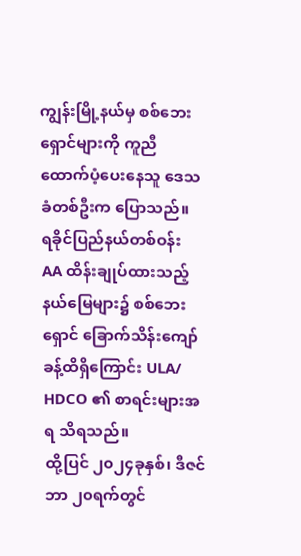ကျွန်းမြို့နယ်မှ စစ်ဘေးရှောင်များကို ကူညီထောက်ပံ့ပေးနေသူ ဒေသခံတစ်ဦးက ပြောသည်။
ရခိုင်ပြည်နယ်တစ်ဝန်း AA ထိန်းချုပ်ထားသည့် နယ်မြေများ၌ စစ်ဘေးရှောင် ခြောက်သိန်းကျော်ခန့်ထိရှိကြောင်း ULA/ HDCO ၏ စာရင်းများအရ သိရသည်။
ထို့ပြင် ၂၀၂၄ခုနှစ်၊ ဒီဇင်ဘာ ၂၀ရက်တွင်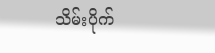သိမ်းပိုက်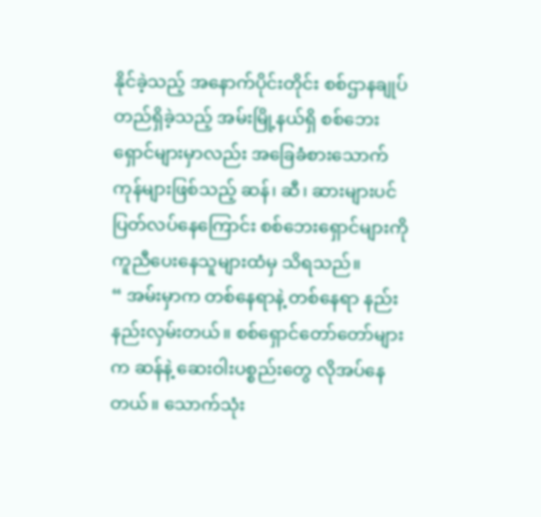နိုင်ခဲ့သည့် အနောက်ပိုင်းတိုင်း စစ်ဌာနချုပ်တည်ရှိခဲ့သည့် အမ်းမြို့နယ်ရှိ စစ်ဘေးရှောင်များမှာလည်း အခြေခံစားသောက်ကုန်များဖြစ်သည့် ဆန်၊ ဆီ၊ ဆားများပင် ပြတ်လပ်နေကြောင်း စစ်ဘေးရှောင်များကို ကူညီပေးနေသူများထံမှ သိရသည်။
“ အမ်းမှာက တစ်နေရာနဲ့ တစ်နေရာ နည်းနည်းလှမ်းတယ်။ စစ်ရှောင်တော်တော်များက ဆန်နဲ့ ဆေးဝါးပစ္စည်းတွေ လိုအပ်နေတယ်။ သောက်သုံး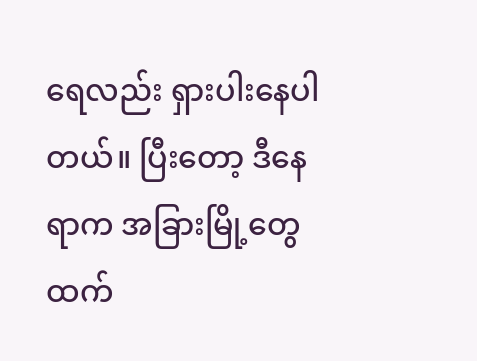ရေလည်း ရှားပါးနေပါတယ်။ ပြီးတော့ ဒီနေရာက အခြားမြို့တွေထက်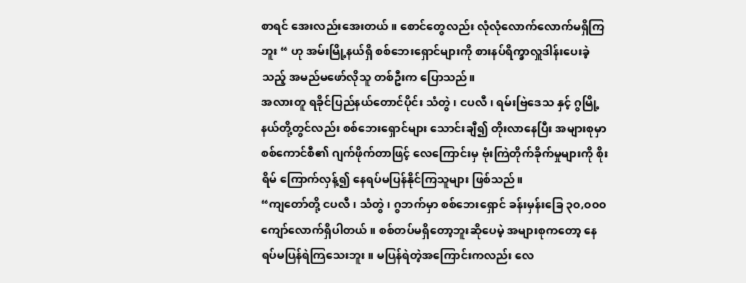စာရင် အေးလည်းအေးတယ်။ စောင်တွေလည်း လုံလုံလောက်လောက်မရှိကြဘူး “ ဟု အမ်းမြို့နယ်ရှိ စစ်ဘေးရှောင်များကို စားနပ်ရိက္ခာလှူဒါန်းပေးခဲ့သည့် အမည်မဖော်လိုသူ တစ်ဦးက ပြောသည်။
အလားတူ ရခိုင်ပြည်နယ်တောင်ပိုင်း သံတွဲ၊ ငပလီ၊ ရမ်းဗြဲဒေသ နှင့် ဂွမြို့နယ်တို့တွင်လည်း စစ်ဘေးရှောင်များ သောင်းချီ၍ တိုးလာနေပြီး အများစုမှာ စစ်ကောင်စီ၏ ဂျက်ဖိုက်တာဖြင့် လေကြောင်းမှ ဗုံးကြဲတိုက်ခိုက်မှုများကို စိုးရိမ် ကြောက်လှန့်၍ နေရပ်မပြန်နိုင်ကြသူများ ဖြစ်သည်။
“ကျတော်တို့ ငပလီ၊ သံတွဲ၊ ဂွဘက်မှာ စစ်ဘေးရှောင် ခန်းမှန်းခြေ ၃၀,၀၀၀ ကျော်လောက်ရှိပါတယ်။ စစ်တပ်မရှိတော့ဘူးဆိုပေမဲ့ အများစုကတော့ နေရပ်မပြန်ရဲကြသေးဘူး။ မပြန်ရဲတဲ့အကြောင်းကလည်း လေ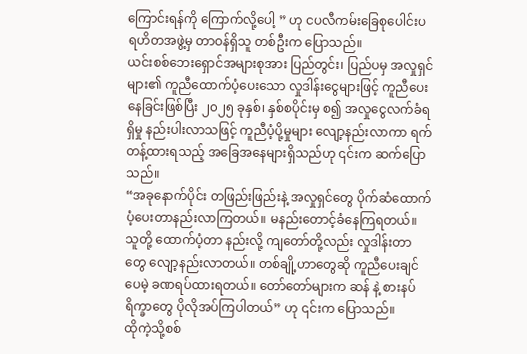ကြောင်းရန်ကို ကြောက်လို့ပေါ့ ” ဟု ငပလီကမ်းခြေစုပေါင်းပရဟိတအဖွဲ့မှ တာဝန်ရှိသူ တစ်ဦးက ပြောသည်။
ယင်းစစ်ဘေးရှောင်အများစုအား ပြည်တွင်း၊ ပြည်ပမှ အလှုရှင်များ၏ ကူညီထောက်ပံ့ပေးသော လှုဒါန်းငွေများဖြင့် ကူညီပေးနေခြင်းဖြစ်ပြီး ၂၀၂၅ ခုနှစ်၊ နှစ်စပိုင်းမှ စ၍ အလှုငွေလက်ခံရရှိမှု နည်းပါးလာသဖြင့် ကူညီပံ့ပို့မှုများ လျော့နည်းလာကာ ရက်တန့်ထားရသည့် အခြေအနေများရှိသည်ဟု ၎င်းက ဆက်ပြောသည်။
“အခုနောက်ပိုင်း တဖြည်းဖြည်းနဲ့ အလှုရှင်တွေ ပိုက်ဆံထောက်ပံ့ပေးတာနည်းလာကြတယ်။ မနည်းတောင့်ခံနေကြရတယ်။ သူတို့ ထောက်ပံ့တာ နည်းလို့ ကျတော်တို့လည်း လှုဒါန်းတာတွေ လျော့နည်းလာတယ်။ တစ်ချို့ဟာတွေဆို ကူညီပေးချင်ပေမဲ့ ခဏရပ်ထားရတယ်။ တော်တော်များက ဆန် နဲ့ စားနပ်ရိက္ခာတွေ ပိုလိုအပ်ကြပါတယ်” ဟု ၎င်းက ပြောသည်။
ထိုကဲ့သို့စစ်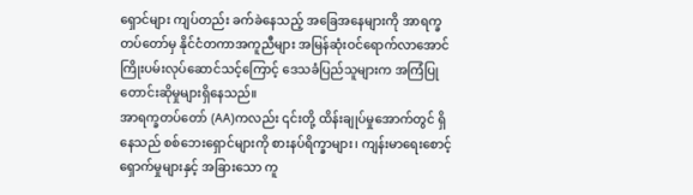ရှောင်များ ကျပ်တည်း ခက်ခဲနေသည့် အခြေအနေများကို အာရက္ခတပ်တော်မှ နိုင်ငံတကာအကူညီများ အမြန်ဆုံးဝင်ရောက်လာအောင် ကြိုးပမ်းလုပ်ဆောင်သင့်ကြောင့် ဒေသခံပြည်သူများက အကြံပြုတောင်းဆိုမှုများရှိနေသည်။
အာရက္ခတပ်တော် (AA)ကလည်း ၎င်းတို့ ထိန်းချုပ်မှုအောက်တွင် ရှိနေသည် စစ်ဘေးရှောင်များကို စားနပ်ရိက္ခာများ၊ ကျန်းမာရေးစောင့်ရှောက်မှုများနှင့် အခြားသော ကူ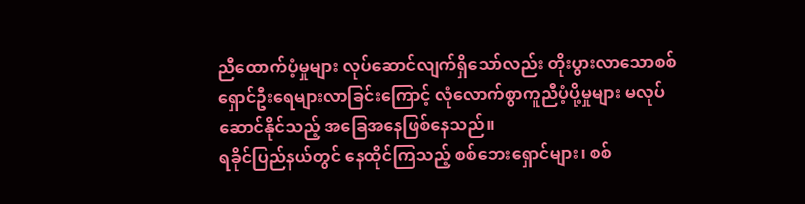ညီထောက်ပံ့မှုများ လုပ်ဆောင်လျက်ရှိသော်လည်း တိုးပွားလာသောစစ်ရှောင်ဦးရေများလာခြင်းကြောင့် လုံလောက်စွာကူညီပံ့ပို့မှုများ မလုပ်ဆောင်နိုင်သည့် အခြေအနေဖြစ်နေသည်။
ရခိုင်ပြည်နယ်တွင် နေထိုင်ကြသည့် စစ်ဘေးရှောင်များ၊ စစ်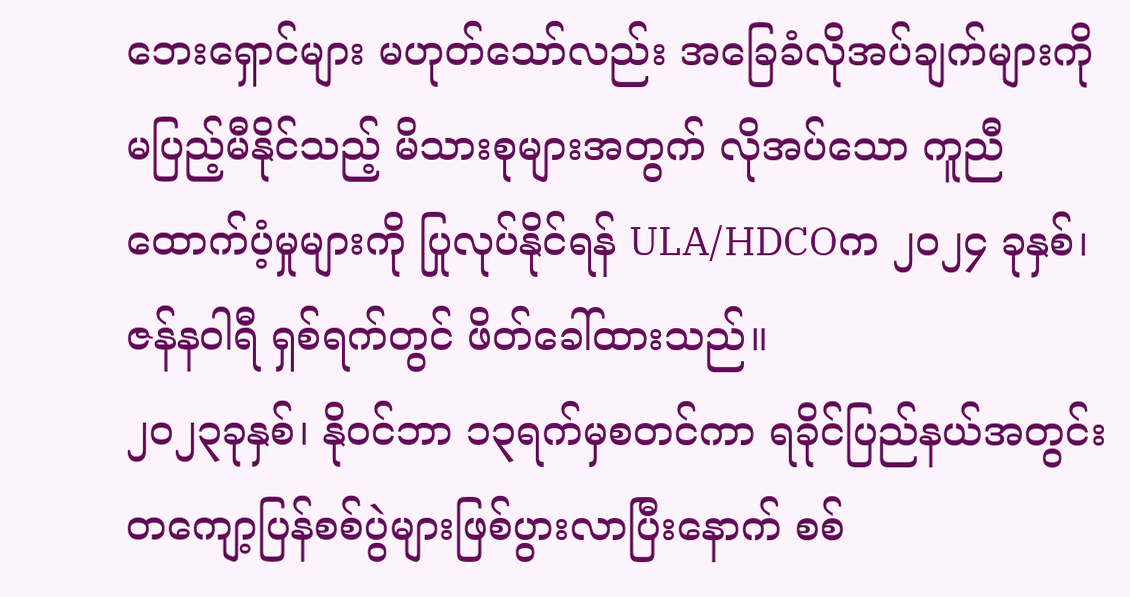ဘေးရှောင်များ မဟုတ်သော်လည်း အခြေခံလိုအပ်ချက်များကို မပြည့်မီနိုင်သည့် မိသားစုများအတွက် လိုအပ်သော ကူညီထောက်ပံ့မှုများကို ပြုလုပ်နိုင်ရန် ULA/HDCOက ၂၀၂၄ ခုနှစ်၊ ဇန်နဝါရီ ရှစ်ရက်တွင် ဖိတ်ခေါ်ထားသည်။
၂၀၂၃ခုနှစ်၊ နိုဝင်ဘာ ၁၃ရက်မှစတင်ကာ ရခိုင်ပြည်နယ်အတွင်း တကျော့ပြန်စစ်ပွဲများဖြစ်ပွားလာပြီးနောက် စစ်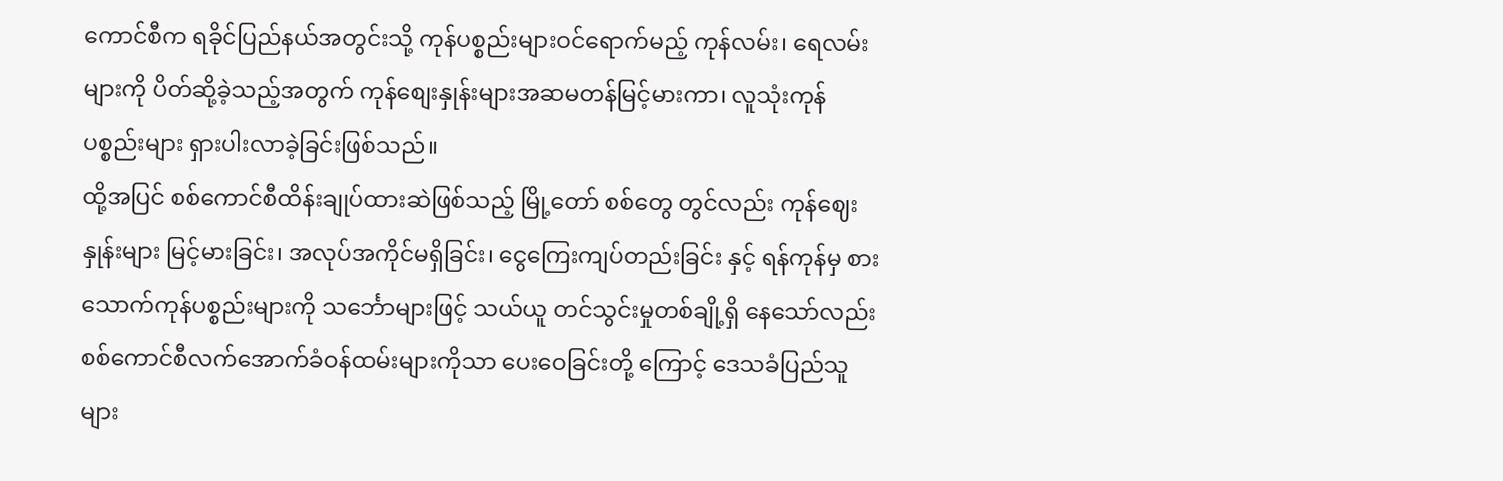ကောင်စီက ရခိုင်ပြည်နယ်အတွင်းသို့ ကုန်ပစ္စည်းများဝင်ရောက်မည့် ကုန်လမ်း၊ ရေလမ်းများကို ပိတ်ဆို့ခဲ့သည့်အတွက် ကုန်စျေးနှုန်းများအဆမတန်မြင့်မားကာ၊ လူသုံးကုန်ပစ္စည်းများ ရှားပါးလာခဲ့ခြင်းဖြစ်သည်။
ထို့အပြင် စစ်ကောင်စီထိန်းချုပ်ထားဆဲဖြစ်သည့် မြို့တော် စစ်တွေ တွင်လည်း ကုန်ဈေးနှုန်းများ မြင့်မားခြင်း၊ အလုပ်အကိုင်မရှိခြင်း၊ ငွေကြေးကျပ်တည်းခြင်း နှင့် ရန်ကုန်မှ စားသောက်ကုန်ပစ္စည်းများကို သင်္ဘောများဖြင့် သယ်ယူ တင်သွင်းမှုတစ်ချို့ရှိ နေသော်လည်း စစ်ကောင်စီလက်အောက်ခံဝန်ထမ်းများကိုသာ ပေးဝေခြင်းတို့ ကြောင့် ဒေသခံပြည်သူများ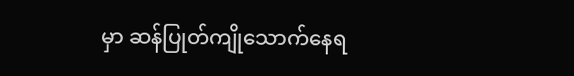မှာ ဆန်ပြုတ်ကျိုသောက်နေရ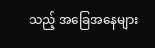သည့် အခြေအနေများ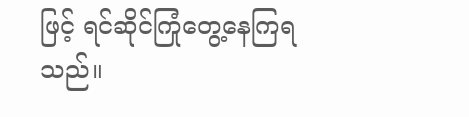ဖြင့် ရင်ဆိုင်ကြုံတွေ့နေကြရသည်။